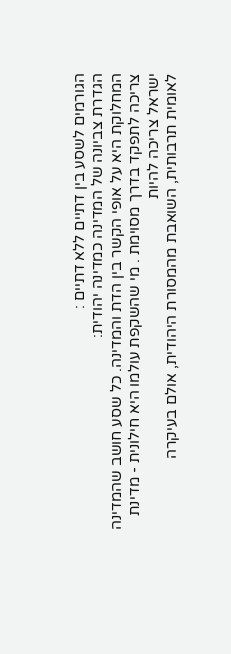הגורמים לשסע בין דתיים ללא דתיים :
הגדרת צביונה של המדינה כמדינה יהודית:
המחלוקת היא על אופי הקשר בין הדת והמדינה. כל שסע חושב שהמדינה צריכה לתפקד בדרך מסוימת . מי שהשקפת עולמו היא חילונית - מדינת ישראל צריכה להיות
לאומית תרבותית, השואבת מהמסורת היהודית, אולם בעיקרה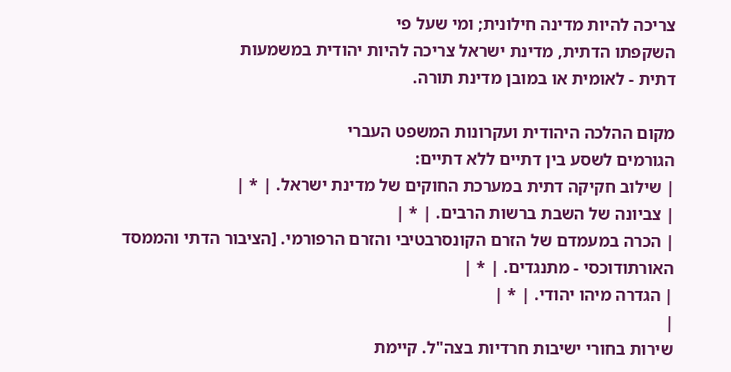צריכה להיות מדינה חילונית; ומי שעל פי
השקפתו הדתית, מדינת ישראל צריכה להיות יהודית במשמעות
דתית - לאומית או במובן מדינת תורה.

מקום ההלכה היהודית ועקרונות המשפט העברי
הגורמים לשסע בין דתיים ללא דתיים:
| שילוב חקיקה דתית במערכת החוקים של מדינת ישראל. | * |
| צביונה של השבת ברשות הרבים. | * |
| הכרה במעמדם של הזרם הקונסרבטיבי והזרם הרפורמי. [הציבור הדתי והממסד האורתודוכסי - מתנגדים. | * |
| הגדרה מיהו יהודי. | * |
|
שירות בחורי ישיבות חרדיות בצה"ל. קיימת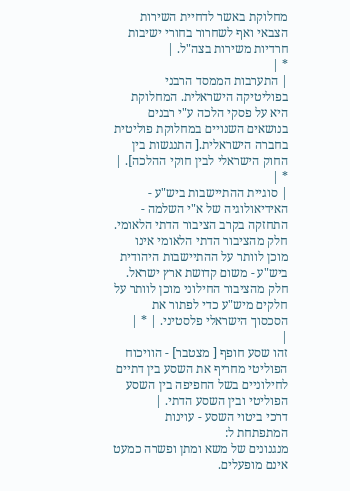מחלוקת באשר לדחיית השירות הצבאי ואף לשחרור בחורי ישיבות חרדיות משירות בצה"ל. |
* |
| התערבות הממסד הרבני בפוליטיקה הישראלית. המחלוקת היא על פסקי הלכה ע"י רבנים בנושאים השנויים במחלוקת פוליטית בחברה הישראלית.[ התנגשות בין החוק הישראלי לבין חוקי ההלכה]. | * |
| סוגיית ההתיישבות ביש"ע - האידיאולוגיה של א"י השלמה - התחזקה בקרב הציבור הדתי הלאומי. חלק מהציבור הדתי הלאומי אינו מוכן לוותר על ההתיישבות היהודית ביש"ע - משום קדושת ארץ ישראל. חלק מהציבור החילוני מוכן לוותר על חלקים מיש"ע כדי לפתור את הסכסוך הישראלי פלסטיני. | * |
|
זהו שסע חופף [ מצטבר] - הוויכוח הפוליטי מחריף את השסע בין דתיים לחילוניים בשל החפיפה בין השסע הפוליטי ובין השסע הדתי. |
דרכי ביטוי השסע - עוינות המתפתחת ל:
מנגנונים של משא ומתן ופשרה כמעט אינם מופעלים.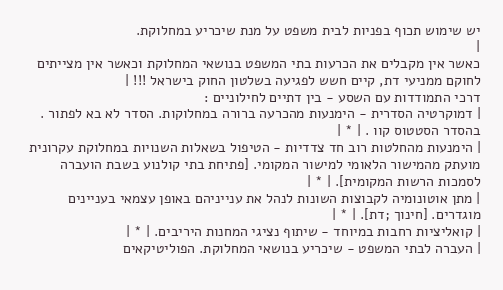יש שימוש תכוף בפניות לבית משפט על מנת שיכריע במחלוקת.
|
כאשר אין מקבלים את הכרעות בתי המשפט בנושאי המחלוקת וכאשר אין מצייתים לחוקם ממניעי דת, קיים חשש לפגיעה בשלטון החוק בישראל !!! |
דרכי התמודדות עם השסע - בין דתיים לחילוניים :
| דמוקרטיה הסדרית - הימנעות מהכרעה ברורה במחלוקות. הסדר לא בא לפתור . בהסדר הסטטוס קוו . | * |
| הימנעות מהחלטות רוב חד צדדיות - הטיפול בשאלות השנויות במחלוקת עקרונית מועתק מהמישור הלאומי למישור המקומי. [פתיחת בתי קולנוע בשבת הועברה לסמכות הרשות המקומית]. | * |
| מתן אוטונומיה לקבוצות השונות לנהל את ענייניהם באופן עצמאי בעניינים מוגדרים. [חינוך ;דת]. | * |
| קואליציות רחבות במיוחד - שיתוף נציגי המחנות היריבים. | * |
| העברה לבתי המשפט - שיכריע בנושאי המחלוקת. הפוליטיקאים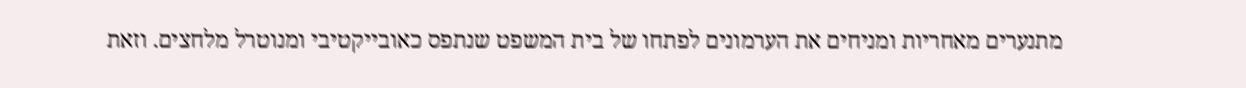מתנערים מאחריות ומניחים את הערמונים לפתחו של בית המשפט שנתפס כאובייקטיבי ומנוטרל מלחצים. וזאת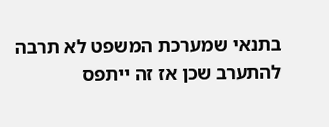בתנאי שמערכת המשפט לא תרבה להתערב שכן אז זה ייתפס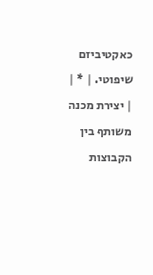כאקטיביזם שיפוטי. | * |
| יצירת מכנה משותף בין הקבוצות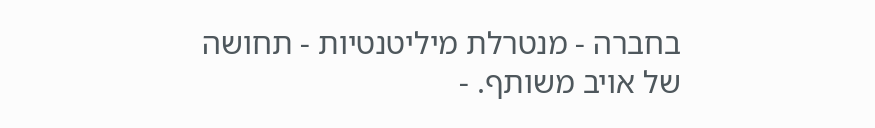בחברה - מנטרלת מיליטנטיות - תחושה של אויב משותף. -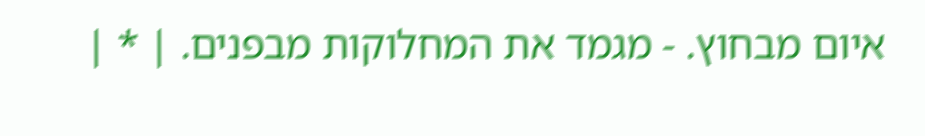איום מבחוץ. - מגמד את המחלוקות מבפנים. | * |